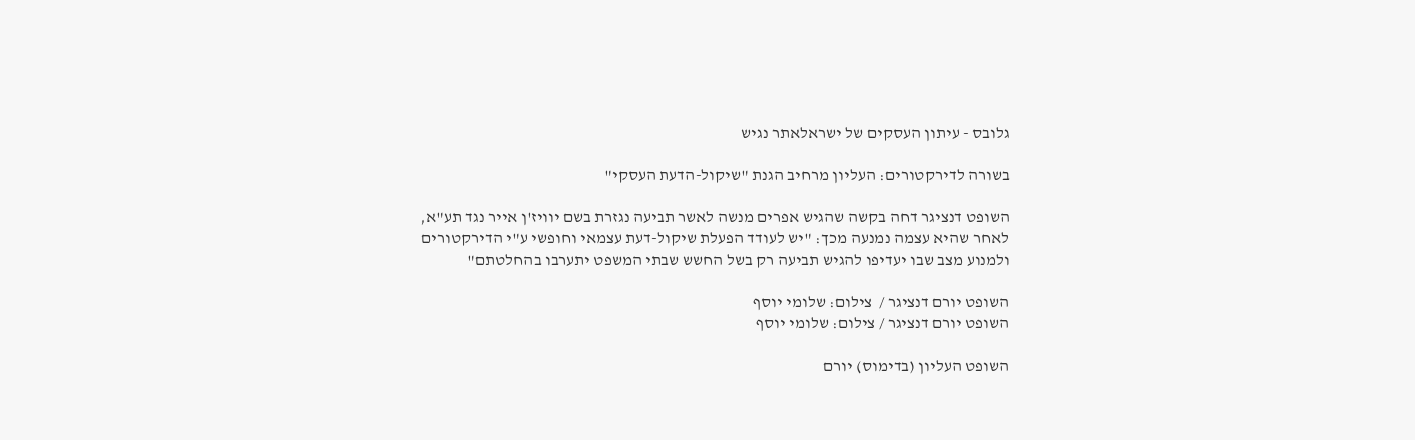גלובס - עיתון העסקים של ישראלאתר נגיש

בשורה לדירקטורים: העליון מרחיב הגנת "שיקול-הדעת העסקי"

השופט דנציגר דחה בקשה שהגיש אפרים מנשה לאשר תביעה נגזרת בשם יוויז'ן אייר נגד תע"א, לאחר שהיא עצמה נמנעה מכך: "יש לעודד הפעלת שיקול-דעת עצמאי וחופשי ע"י הדירקטורים ולמנוע מצב שבו יעדיפו להגיש תביעה רק בשל החשש שבתי המשפט יתערבו בהחלטתם"

השופט יורם דנציגר /  צילום: שלומי יוסף
השופט יורם דנציגר / צילום: שלומי יוסף

השופט העליון (בדימוס) יורם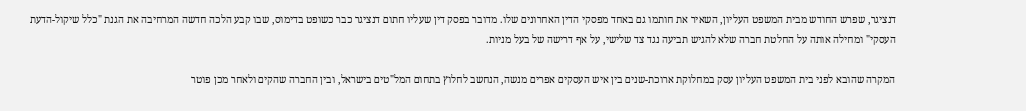דנציגר, שפרש החודש מבית המשפט העליון, השאיר את חותמו גם באחד מפסקי הדין האחרונים שלו. מדובר בפסק דין שעליו חתום דנציגר כבר כשופט בדימוס, שבו קבע הלכה חדשה המרחיבה את הגנת "כלל שיקול-הדעת העסקי" ומחילה אותה על החלטת חברה שלא להגיש תביעה נגד צד שלישי, על אף דרישה של בעל מניות.

המקרה שהובא לפני בית המשפט העליון עסק במחלוקת ארוכת-שנים בין איש העסקים אפרים מנשה, הנחשב לחלוץ בתחום המל"טים בישראל, ובין החברה שהקים ולאחר מכן פוטר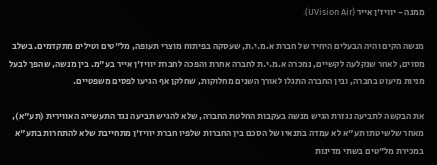ממנה - יוויז'ן אייר (UVision Air).

מנשה הקים והיה הבעלים היחיד של חברת א.מ.י.ת, שעסקה בפיתוח מוצרי תעופה, מל"טים וטילים מתקדמים. בשלב מסוים, לאחר שנקלעה לקשיים, נמכרה א.מ.י.ת לחברה אחרת והפכה לחברת יוויז'ן אייר בע"מ. בין מנשה, שהפך לבעל מניות מיעוט בחברה, ובין החברה התגלו לאורך השנים מחלוקות, שחלקן אף הגיעו לפסים משפטיים.

את הבקשה לתביעה נגזרת הגיש מנשה בעקבות החלטת החברה, שלא להגיש תביעה נגד התעשייה האווירית (תע"א), מאחר שלשיטתו תע"א לא עמדה בתנאיו של הסכם בין החברות שלפיו חברת יוויז'ן מתחייבת שלא להתחרות בתע"א במכירת מל"טים בשתי מדינות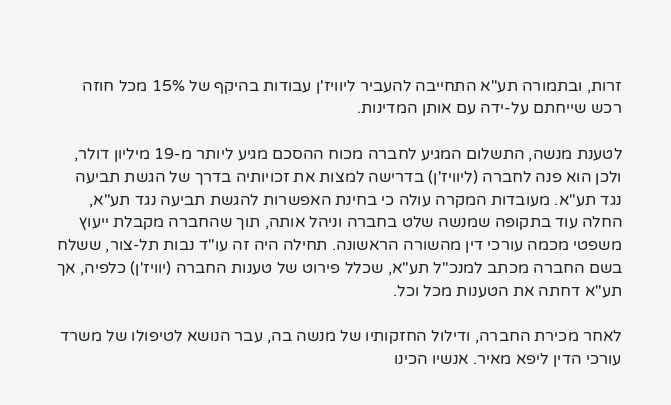זרות, ובתמורה תע"א התחייבה להעביר ליוויז'ן עבודות בהיקף של 15% מכל חוזה רכש שייחתם על-ידה עם אותן המדינות.

לטענת מנשה, התשלום המגיע לחברה מכוח ההסכם מגיע ליותר מ-19 מיליון דולר, ולכן הוא פנה לחברה (ליוויז'ן) בדרישה למצות את זכויותיה בדרך של הגשת תביעה נגד תע"א. מעובדות המקרה עולה כי בחינת האפשרות להגשת תביעה נגד תע"א, החלה עוד בתקופה שמנשה שלט בחברה וניהל אותה, תוך שהחברה מקבלת ייעוץ משפטי מכמה עורכי דין מהשורה הראשונה. תחילה היה זה עו"ד נבות תל-צור, ששלח בשם החברה מכתב למנכ"ל תע"א, שכלל פירוט של טענות החברה (יוויז'ן) כלפיה, אך תע"א דחתה את הטענות מכל וכל.

לאחר מכירת החברה, ודילול החזקותיו של מנשה בה, עבר הנושא לטיפולו של משרד עורכי הדין ליפא מאיר. אנשיו הכינו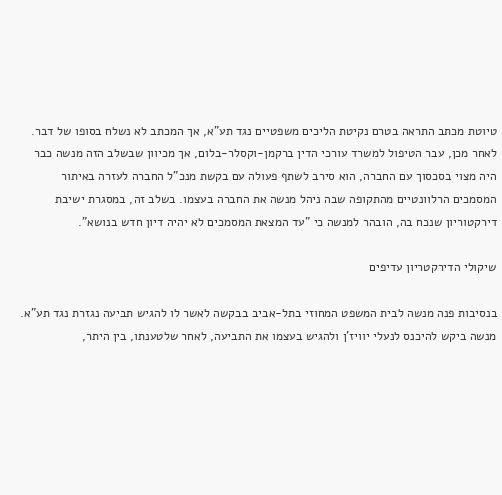טיוטת מכתב התראה בטרם נקיטת הליכים משפטיים נגד תע"א, אך המכתב לא נשלח בסופו של דבר. לאחר מכן, עבר הטיפול למשרד עורכי הדין ברקמן-וקסלר-בלום, אך מכיוון שבשלב הזה מנשה כבר היה מצוי בסכסוך עם החברה, הוא סירב לשתף פעולה עם בקשת מנכ"ל החברה לעזרה באיתור המסמכים הרלוונטיים מהתקופה שבה ניהל מנשה את החברה בעצמו. בשלב זה, במסגרת ישיבת דירקטוריון שנכח בה, הובהר למנשה כי "עד המצאת המסמכים לא יהיה דיון חדש בנושא".

שיקולי הדירקטריון עדיפים

בנסיבות פנה מנשה לבית המשפט המחוזי בתל-אביב בבקשה לאשר לו להגיש תביעה נגזרת נגד תע"א. מנשה ביקש להיכנס לנעלי יוויז'ן ולהגיש בעצמו את התביעה, לאחר שלטענתו, בין היתר,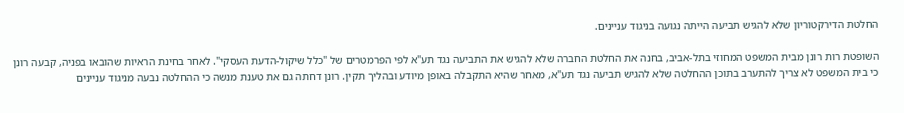החלטת הדירקטוריון שלא להגיש תביעה הייתה נגועה בניגוד עניינים.

השופטת רות רונן מבית המשפט המחוזי בתל-אביב, בחנה את החלטת החברה שלא להגיש את התביעה נגד תע"א לפי הפרמטרים של "כלל שיקול-הדעת העסקי". לאחר בחינת הראיות שהובאו בפניה, קבעה רונן כי בית המשפט לא צריך להתערב בתוכן ההחלטה שלא להגיש תביעה נגד תע"א, מאחר שהיא התקבלה באופן מיודע ובהליך תקין. רונן דחתה גם את טענת מנשה כי ההחלטה נבעה מניגוד עניינים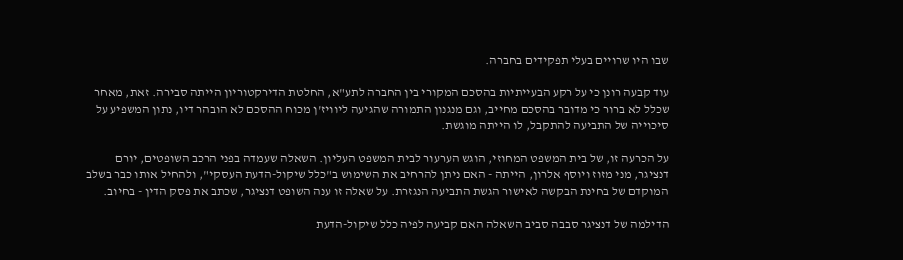שבו היו שרויים בעלי תפקידים בחברה.

עוד קבעה רונן כי על רקע הבעייתיות בהסכם המקורי בין החברה לתע"א, החלטת הדירקטוריון הייתה סבירה. זאת, מאחר שכלל לא ברור כי מדובר בהסכם מחייב, וגם מנגנון התמורה שהגיעה ליוויז'ן מכוח ההסכם לא הובהר דיו, נתון המשפיע על סיכוייה של התביעה להתקבל, לו הייתה מוגשת.

על הכרעה זו, של בית המשפט המחוזי, הוגש הערעור לבית המשפט העליון. השאלה שעמדה בפני הרכב השופטים, יורם דנציגר, מני מזוז ויוסף אלרון, הייתה - האם ניתן להרחיב את השימוש ב"כלל שיקול-הדעת העסקי", ולהחיל אותו כבר בשלב המוקדם של בחינת הבקשה לאישור הגשת התביעה הנגזרת. על שאלה זו ענה השופט דנציגר, שכתב את פסק הדין - בחיוב.

הדילמה של דנציגר סבבה סביב השאלה האם קביעה לפיה כלל שיקול-הדעת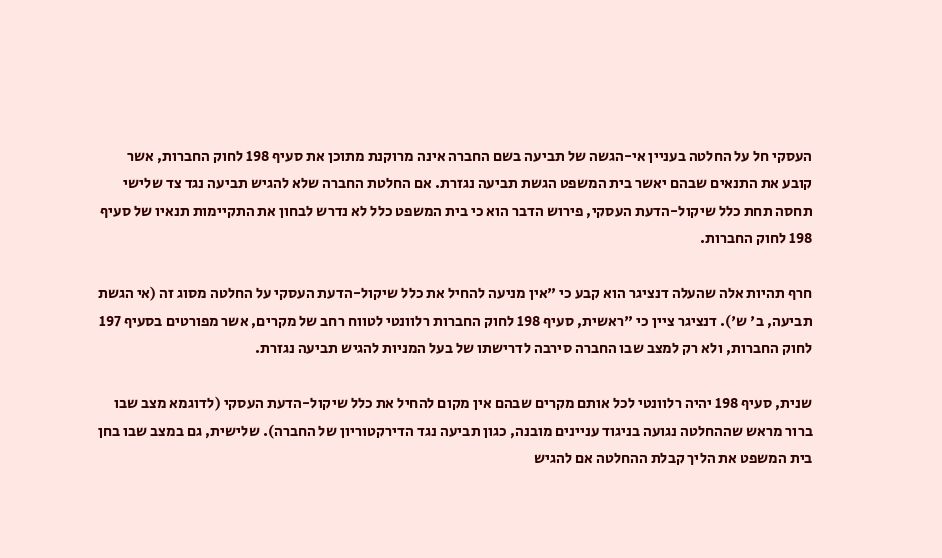העסקי חל על החלטה בעניין אי-הגשה של תביעה בשם החברה אינה מרוקנת מתוכן את סעיף 198 לחוק החברות, אשר קובע את התנאים שבהם יאשר בית המשפט הגשת תביעה נגזרת. אם החלטת החברה שלא להגיש תביעה נגד צד שלישי תחסה תחת כלל שיקול-הדעת העסקי, פירוש הדבר הוא כי בית המשפט כלל לא נדרש לבחון את התקיימות תנאיו של סעיף 198 לחוק החברות.

חרף תהיות אלה שהעלה דנציגר הוא קבע כי "אין מניעה להחיל את כלל שיקול-הדעת העסקי על החלטה מסוג זה (אי הגשת תביעה, ב' ש'). דנציגר ציין כי "ראשית, סעיף 198 לחוק החברות רלוונטי לטווח רחב של מקרים, אשר מפורטים בסעיף 197 לחוק החברות, ולא רק למצב שבו החברה סירבה לדרישתו של בעל המניות להגיש תביעה נגזרת.

שנית, סעיף 198 יהיה רלוונטי לכל אותם מקרים שבהם אין מקום להחיל את כלל שיקול-הדעת העסקי (לדוגמא מצב שבו ברור מראש שההחלטה נגועה בניגוד עניינים מובנה, כגון תביעה נגד הדירקטוריון של החברה). שלישית, גם במצב שבו בחן בית המשפט את הליך קבלת ההחלטה אם להגיש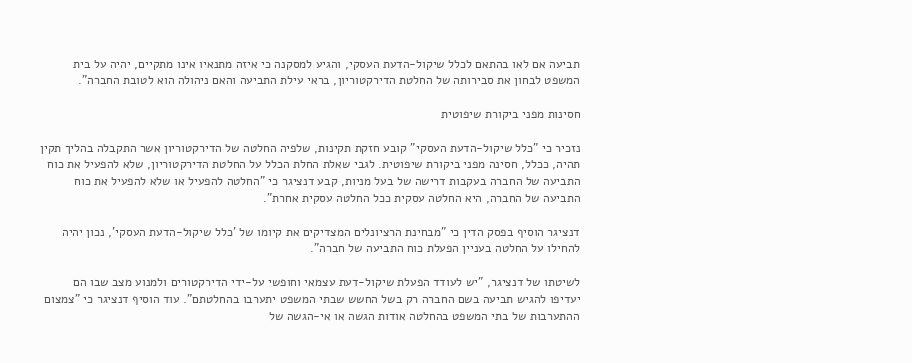תביעה אם לאו בהתאם לכלל שיקול-הדעת העסקי, והגיע למסקנה כי איזה מתנאיו אינו מתקיים, יהיה על בית המשפט לבחון את סבירותה של החלטת הדירקטוריון, בראי עילת התביעה והאם ניהולה הוא לטובת החברה".

חסינות מפני ביקורת שיפוטית

נזכיר כי "כלל שיקול-הדעת העסקי" קובע חזקת תקינות, שלפיה החלטה של הדירקטוריון אשר התקבלה בהליך תקין תהיה, ככלל, חסינה מפני ביקורת שיפוטית. לגבי שאלת החלת הכלל על החלטת הדירקטוריון, שלא להפעיל את כוח התביעה של החברה בעקבות דרישה של בעל מניות, קבע דנציגר כי "החלטה להפעיל או שלא להפעיל את כוח התביעה של החברה, היא החלטה עסקית ככל החלטה עסקית אחרת".

דנציגר הוסיף בפסק הדין כי "מבחינת הרציונלים המצדיקים את קיומו של 'כלל שיקול-הדעת העסקי', נכון יהיה להחילו על החלטה בעניין הפעלת כוח התביעה של חברה".

לשיטתו של דנציגר, "יש לעודד הפעלת שיקול-דעת עצמאי וחופשי על-ידי הדירקטורים ולמנוע מצב שבו הם יעדיפו להגיש תביעה בשם החברה רק בשל החשש שבתי המשפט יתערבו בהחלטתם". עוד הוסיף דנציגר כי "צמצום ההתערבות של בתי המשפט בהחלטה אודות הגשה או אי-הגשה של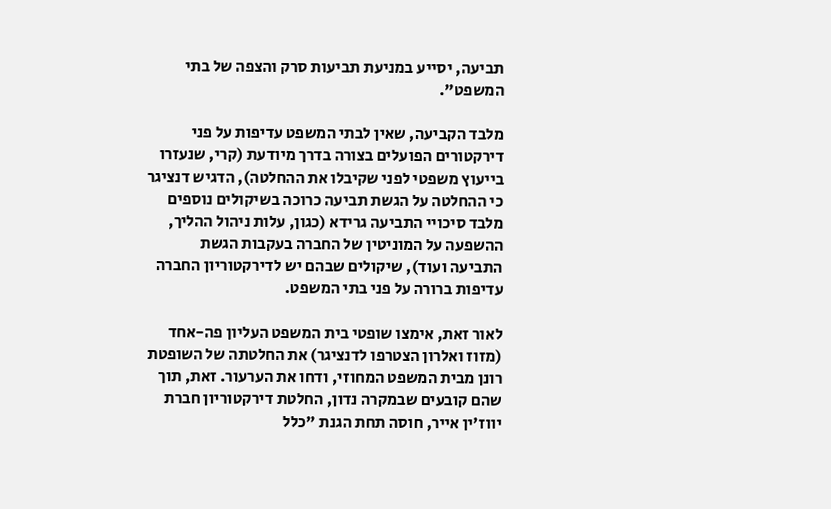תביעה, יסייע במניעת תביעות סרק והצפה של בתי המשפט".

מלבד הקביעה, שאין לבתי המשפט עדיפות על פני דירקטורים הפועלים בצורה בדרך מיודעת (קרי, שנעזרו בייעוץ משפטי לפני שקיבלו את ההחלטה), הדגיש דנציגר כי ההחלטה על הגשת תביעה כרוכה בשיקולים נוספים מלבד סיכויי התביעה גרידא (כגון, עלות ניהול ההליך, ההשפעה על המוניטין של החברה בעקבות הגשת התביעה ועוד), שיקולים שבהם יש לדירקטוריון החברה עדיפות ברורה על פני בתי המשפט.

לאור זאת, אימצו שופטי בית המשפט העליון פה-אחד (מזוז ואלרון הצטרפו לדנציגר) את החלטתה של השופטת רונן מבית המשפט המחוזי, ודחו את הערעור. זאת, תוך שהם קובעים שבמקרה נדון, החלטת דירקטוריון חברת יווז'ין אייר, חוסה תחת הגנת "כלל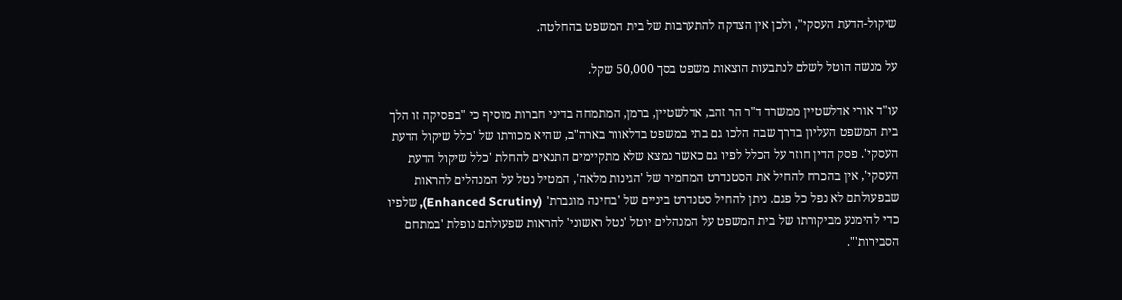שיקול-הדעת העסקי", ולכן אין הצדקה להתערבות של בית המשפט בהחלטה.

על מנשה הוטל לשלם לנתבעות הוצאות משפט בסך 50,000 שקל.

עו"ד אורי אדלשטיין ממשרד ד"ר הר זהב, אדלשטיין, ברמן, המתמחה בדיני חברות מוסיף כי "בפסיקה זו הלך בית המשפט העליון בדרך שבה הלכו גם בתי במשפט בדלאוור בארה"ב, שהיא מכורתו של 'כלל שיקול הדעת העסקי'. פסק הדין חוזר על הכלל לפיו גם כאשר נמצא שלא מתקיימים התנאים להחלת 'כלל שיקול הדעת העסקי', אין בהכרח להחיל את הסטנדרט המחמיר של 'הגינות מלאה', המטיל נטל על המנהלים להראות שבפעולתם לא נפל כל פגם. ניתן להחיל סטנדרט ביניים של 'בחינה מוגברת' (Enhanced Scrutiny), שלפיו כדי להימנע מביקורתו של בית המשפט על המנהלים יוטל 'נטל ראשוני' להראות שפעולתם נופלת 'במתחם הסבירות'".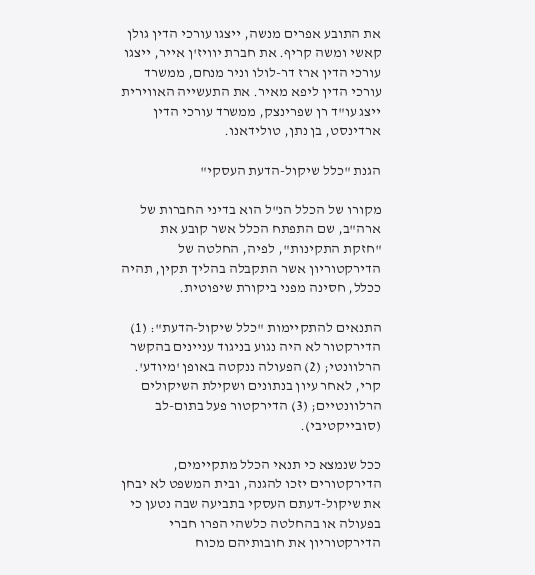את התובע אפרים מנשה, ייצגו עורכי הדין גולן קאשי ומשה קריף. את חברת יוויז'ן אייר, ייצגו עורכי הדין ארז דר-לולו וניר מנחם, ממשרד עורכי הדין ליפא מאיר. את התעשייה האווירית ייצג עו"ד רן שפרינצק, ממשרד עורכי הדין ארדינסט, בן נתן, טולידאנו.

הגנת "כלל שיקול-הדעת העסקי"

מקורו של הכלל הנ"ל הוא בדיני החברות של ארה"ב, שם התפתח הכלל אשר קובע את "חזקת התקינות", לפיה, החלטה של הדירקטוריון אשר התקבלה בהליך תקין, תהיה ככלל, חסינה מפני ביקורת שיפוטית.

התנאים להתקיימות "כלל שיקול-הדעת": (1) הדירקטור לא היה נגוע בניגוד עניינים בהקשר הרלוונטי; (2) הפעולה ננקטה באופן 'מיודע'. קרי, לאחר עיון בנתונים ושקילת השיקולים הרלוונטיים; (3) הדירקטור פעל בתום-לב (סובייקטיבי).

ככל שנמצא כי תנאי הכלל מתקיימים, הדירקטורים יזכו להגנה, ובית המשפט לא יבחן את שיקול-דעתם העסקי בתביעה שבה נטען כי בפעולה או בהחלטה כלשהי הפרו חברי הדירקטוריון את חובותיהם מכוח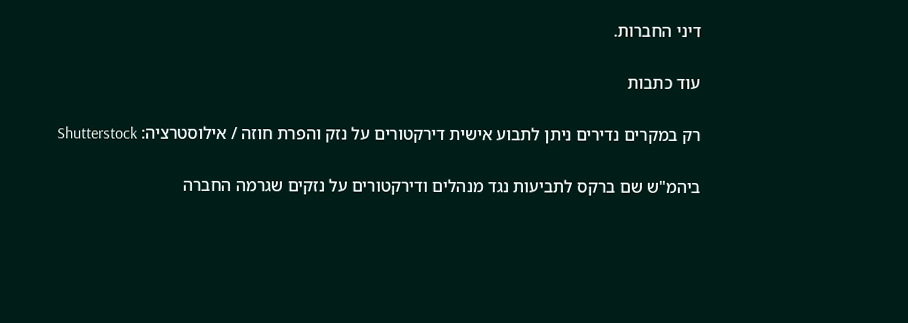דיני החברות.

עוד כתבות

רק במקרים נדירים ניתן לתבוע אישית דירקטורים על נזק והפרת חוזה / אילוסטרציה: Shutterstock

ביהמ"ש שם ברקס לתביעות נגד מנהלים ודירקטורים על נזקים שגרמה החברה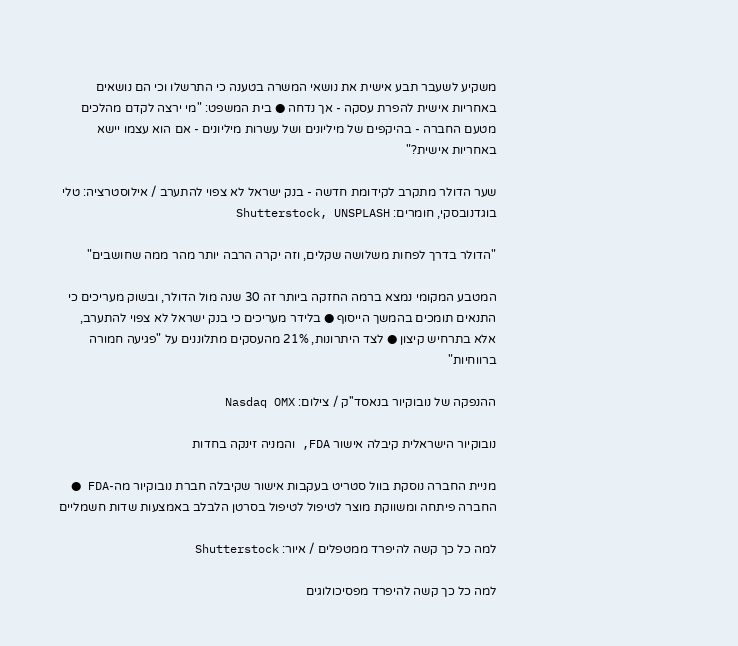משקיע לשעבר תבע אישית את נושאי המשרה בטענה כי התרשלו וכי הם נושאים באחריות אישית להפרת עסקה - אך נדחה ● בית המשפט: "מי ירצה לקדם מהלכים מטעם החברה - בהיקפים של מיליונים ושל עשרות מיליונים - אם הוא עצמו יישא באחריות אישית?"

שער הדולר מתקרב לקידומת חדשה - בנק ישראל לא צפוי להתערב / אילוסטרציה: טלי בוגדנובסקי, חומרים: Shutterstock, UNSPLASH

"הדולר בדרך לפחות משלושה שקלים, וזה יקרה הרבה יותר מהר ממה שחושבים"

המטבע המקומי נמצא ברמה החזקה ביותר זה 30 שנה מול הדולר, ובשוק מעריכים כי התנאים תומכים בהמשך הייסוף ● בלידר מעריכים כי בנק ישראל לא צפוי להתערב, אלא בתרחיש קיצון ● לצד היתרונות, 21% מהעסקים מתלוננים על "פגיעה חמורה ברווחיות"

ההנפקה של נובוקיור בנאסד''ק / צילום: Nasdaq OMX

נובוקיור הישראלית קיבלה אישור FDA, והמניה זינקה בחדות

מניית החברה נוסקת בוול סטריט בעקבות אישור שקיבלה חברת נובוקיור מה-FDA ● החברה פיתחה ומשווקת מוצר לטיפול לטיפול בסרטן הלבלב באמצעות שדות חשמליים

למה כל כך קשה להיפרד ממטפלים / איור: Shutterstock

למה כל כך קשה להיפרד מפסיכולוגים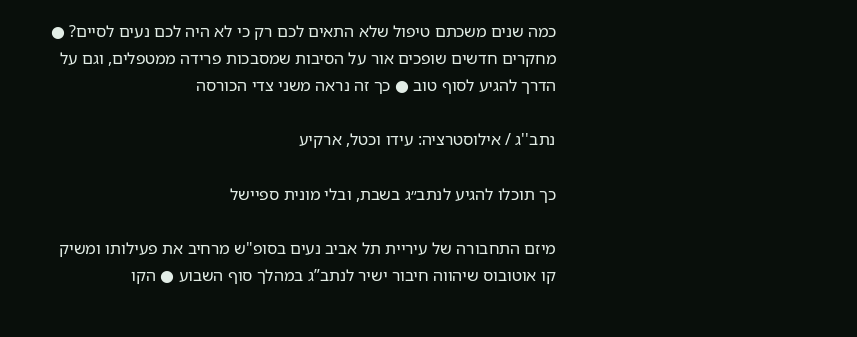כמה שנים משכתם טיפול שלא התאים לכם רק כי לא היה לכם נעים לסיים? ● מחקרים חדשים שופכים אור על הסיבות שמסבכות פרידה ממטפלים, וגם על הדרך להגיע לסוף טוב ● כך זה נראה משני צדי הכורסה

נתב''ג / אילוסטרציה: עידו וכטל, ארקיע

כך תוכלו להגיע לנתב״ג בשבת, ובלי מונית ספיישל

מיזם התחבורה של עיריית תל אביב נעים בסופ"ש מרחיב את פעילותו ומשיק קו אוטובוס שיהווה חיבור ישיר לנתב”ג במהלך סוף השבוע ● הקו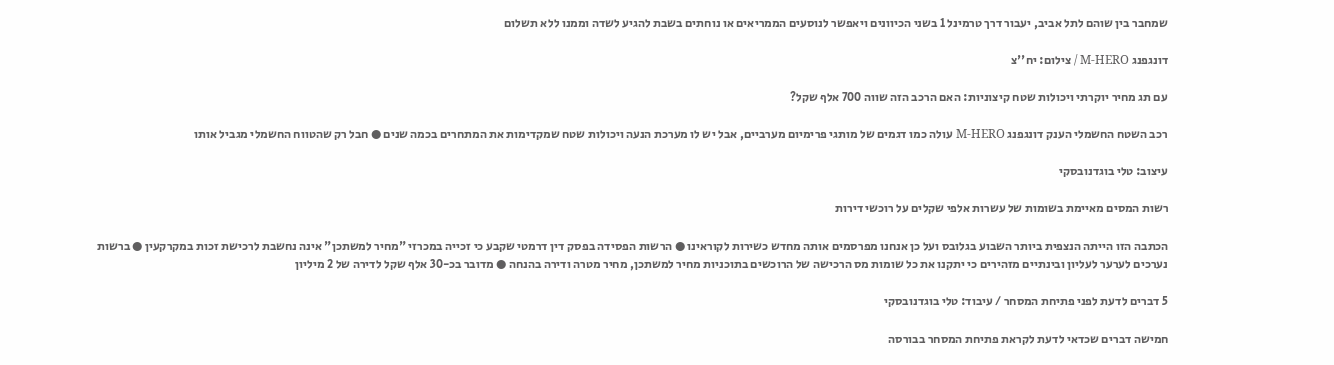שמחבר בין שוהם לתל אביב, יעבור דרך טרמינל 1 בשני הכיוונים ויאפשר לנוסעים הממריאים או נוחתים בשבת להגיע לשדה וממנו ללא תשלום

דונגפנג M-HERO / צילום: יח''צ

עם תג מחיר יוקרתי ויכולות שטח קיצוניות: האם הרכב הזה שווה 700 אלף שקל?

רכב השטח החשמלי הענק דונגפנג M-HERO עולה כמו דגמים של מותגי פרימיום מערביים, אבל יש לו מערכת הנעה ויכולות שטח שמקדימות את המתחרים בכמה שנים ● חבל רק שהטווח החשמלי מגביל אותו

עיצוב: טלי בוגדנובסקי

רשות המסים מאיימת בשומות של עשרות אלפי שקלים על רוכשי דירות

הכתבה הזו הייתה הנצפית ביותר השבוע בגלובס ועל כן אנחנו מפרסמים אותה מחדש כשירות לקוראינו ● הרשות הפסידה בפסק דין דרמטי שקבע כי זכייה במכרזי "מחיר למשתכן" אינה נחשבת לרכישת זכות במקרקעין ● ברשות נערכים לערער לעליון ובינתיים מזהירים כי יתקנו את כל שומות מס הרכישה של הרוכשים בתוכניות מחיר למשתכן, מחיר מטרה ודירה בהנחה ● מדובר בכ-30 אלף שקל לדירה של 2 מיליון

5 דברים לדעת לפני פתיחת המסחר / עיבוד: טלי בוגדנובסקי

חמישה דברים שכדאי לדעת לקראת פתיחת המסחר בבורסה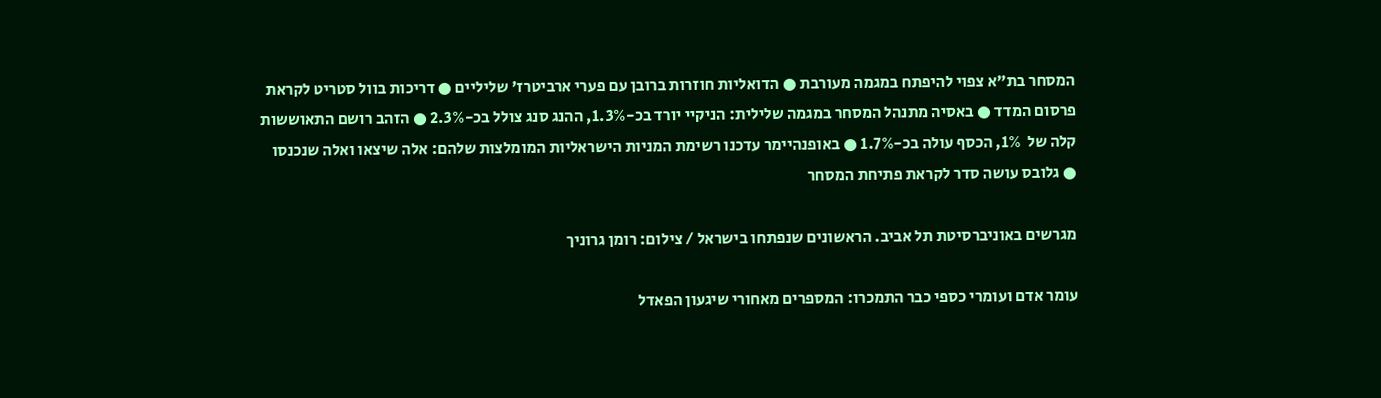המסחר בת"א צפוי להיפתח במגמה מעורבת ● הדואליות חוזרות ברובן עם פערי ארביטרז' שליליים ● דריכות בוול סטריט לקראת פרסום המדד ● באסיה מתנהל המסחר במגמה שלילית: הניקיי יורד בכ-1.3%, ההנג סנג צולל בכ-2.3% ● הזהב רושם התאוששות קלה של  1%, הכסף עולה בכ-1.7% ● באופנהיימר עדכנו רשימת המניות הישראליות המומלצות שלהם: אלה שיצאו ואלה שנכנסו ● גלובס עושה סדר לקראת פתיחת המסחר

מגרשים באוניברסיטת תל אביב. הראשונים שנפתחו בישראל / צילום: רומן גרוניך

עומר אדם ועומרי כספי כבר התמכרו: המספרים מאחורי שיגעון הפאדל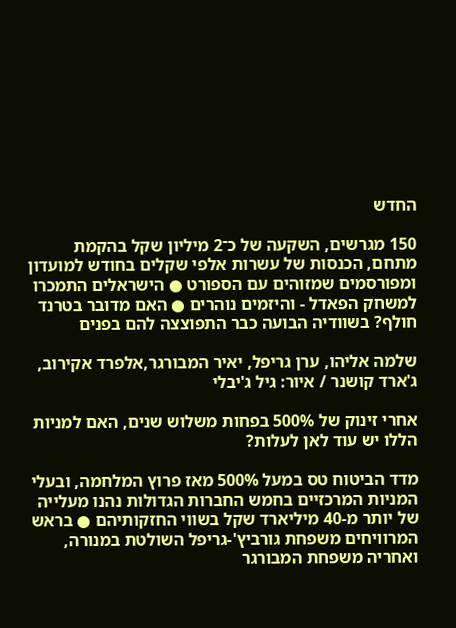החדש

150 מגרשים, השקעה של כ־2 מיליון שקל בהקמת מתחם, הכנסות של עשרות אלפי שקלים בחודש למועדון ומפורסמים שמזוהים עם הספורט ● הישראלים התמכרו למשחק הפאדל - והיזמים נוהרים ● האם מדובר בטרנד חולף? בשוודיה הבועה כבר התפוצצה להם בפנים

שלמה אליהו, ערן גריפל, יאיר המבורגר,אלפרד אקירוב, ג'ארד קושנר / איור: גיל ג'יבלי

אחרי זינוק של 500% בפחות משלוש שנים, האם למניות הללו יש עוד לאן לעלות?

מדד הביטוח טס במעל 500% מאז פרוץ המלחמה, ובעלי המניות המרכזיים בחמש החברות הגדולות נהנו מעלייה של יותר מ-40 מיליארד שקל בשווי החזקותיהם ● בראש המרוויחים משפחת גורביץ'-גריפל השולטת במנורה, ואחריה משפחת המבורגר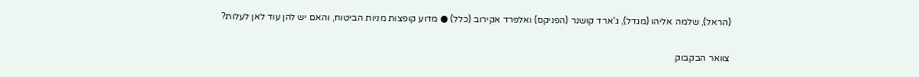(הראל), שלמה אליהו (מגדל), ג'ארד קושנר (הפניקס) ואלפרד אקירוב (כלל) ● מדוע קופצות מניות הביטוח, והאם יש להן עוד לאן לעלות?

צוואר הבקבוק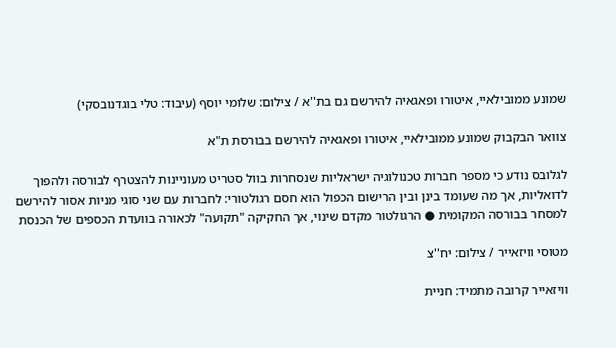שמונע ממובילאיי, איטורו ופאגאיה להירשם גם בת''א / צילום: שלומי יוסף (עיבוד: טלי בוגדנובסקי)

צוואר הבקבוק שמונע ממובילאיי, איטורו ופאגאיה להירשם בבורסת ת"א

לגלובס נודע כי מספר חברות טכנולוגיה ישראליות שנסחרות בוול סטריט מעוניינות להצטרף לבורסה ולהפוך לדואליות, אך מה שעומד בינן ובין הרישום הכפול הוא חסם רגולטורי: לחברות עם שני סוגי מניות אסור להירשם למסחר בבורסה המקומית ● הרגולטור מקדם שינוי, אך החקיקה "תקועה" לכאורה בוועדת הכספים של הכנסת

מטוסי וויזאייר / צילום: יח''צ

וויזאייר קרובה מתמיד: חניית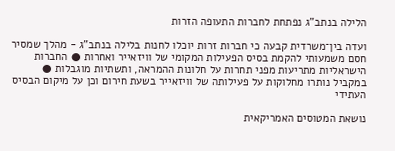הלילה בנתב"ג נפתחת לחברות התעופה הזרות

ועדה בין־משרדית קבעה כי חברות זרות יוכלו לחנות בלילה בנתב"ג - מהלך שמסיר חסם משמעותי להקמת בסיס הפעילות המקומי של וויזאייר ואחרות ● החברות הישראליות מתריעות מפני תחרות על חלונות ההמראה, ותשתיות מוגבלות ● במקביל נותרו מחלוקות על פעילותה של וויזאייר בשעת חירום וכן על מיקום הבסיס העתידי

נושאת המטוסים האמריקאית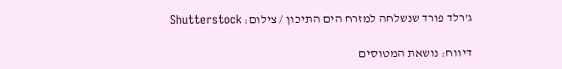ג'רלד פורד שנשלחה למזרח הים התיכון / צילום: Shutterstock

דיווח: נושאת המטוסים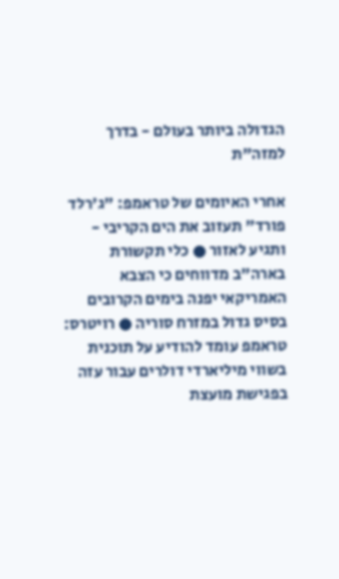הגדולה ביותר בעולם - בדרך למזה"ת

אחרי האיומים של טראמפ: "ג'רלד פורד" תעזוב את הים הקריבי - ותגיע לאזור ● כלי תקשורת בארה"ב מדווחים כי הצבא האמריקאי יפנה בימים הקרובים בסיס גדול במזרח סוריה ● רויטרס: טראמפ עומד להודיע על תוכנית בשווי מיליארדי דולרים עבור עזה בפגישת מועצת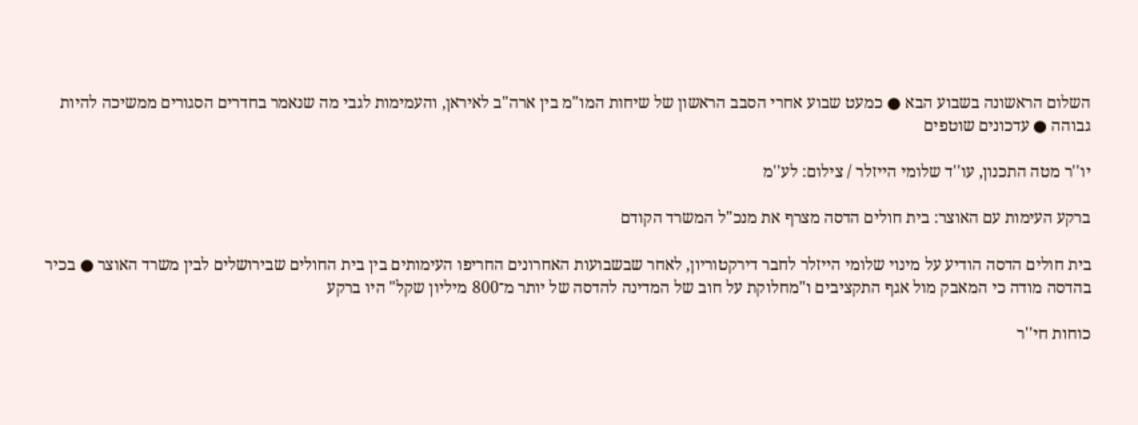השלום הראשונה בשבוע הבא ● כמעט שבוע אחרי הסבב הראשון של שיחות המו"מ בין ארה"ב לאיראן, והעמימות לגבי מה שנאמר בחדרים הסגורים ממשיכה להיות גבוהה ● עדכונים שוטפים

יו''ר מטה התכנון, עו''ד שלומי הייזלר / צילום: לע''מ

ברקע העימות עם האוצר: בית חולים הדסה מצרף את מנכ"ל המשרד הקודם

בית חולים הדסה הודיע על מינוי שלומי הייזלר לחבר דירקטוריון, לאחר שבשבועות האחרונים החריפו העימותים בין בית החולים שבירושלים לבין משרד האוצר ● בכיר בהדסה מודה כי המאבק מול אגף התקציבים ו"מחלוקת על חוב של המדינה להדסה של יותר מ־800 מיליון שקל" היו ברקע

כוחות חי''ר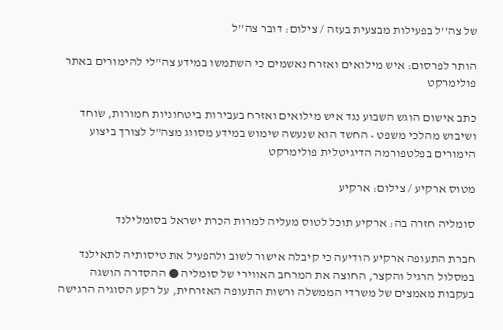של צה''ל בפעילות מבצעית בעזה / צילום: דובר צה''ל

הותר לפרסום: איש מילואים ואזרח נאשמים כי השתמשו במידע צה"לי להימורים באתר פולימרקט

כתב אישום הוגש השבוע נגד איש מילואים ואזרח בעבירות ביטחוניות חמורות, שוחד ושיבוש מהלכי משפט • החשד הוא שנעשה שימוש במידע מסווג מצה"ל לצורך ביצוע הימורים בפלטפורמה הדיגיטלית פולימרקט

מטוס ארקיע / צילום: ארקיע

סומליה חזרה בה: ארקיע תוכל לטוס מעליה למרות הכרת ישראל בסומלילנד

חברת התעופה ארקיע הודיעה כי קיבלה אישור לשוב ולהפעיל את טיסותיה לתאילנד במסלול הרגיל והקצר, החוצה את המרחב האווירי של סומליה ● ההסדרה הושגה בעקבות מאמצים של משרדי הממשלה ורשות התעופה האזרחית, על רקע הסוגיה הרגישה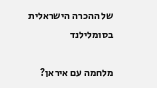של ההכרה הישראלית בסומלילנד

מלחמה עם איראן?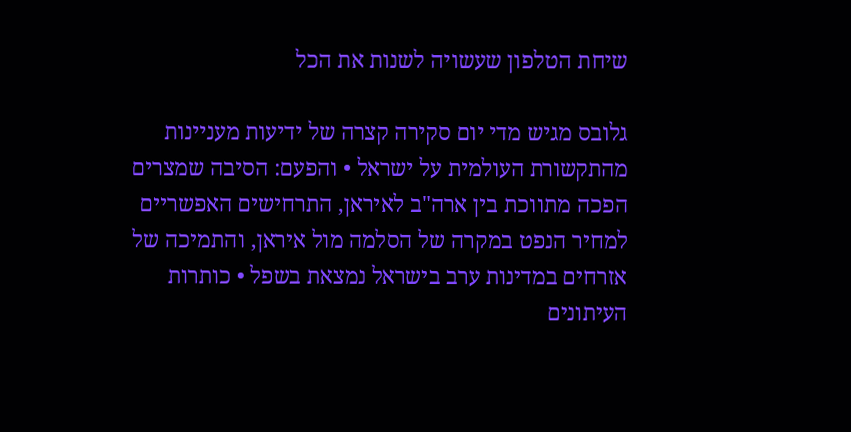שיחת הטלפון שעשויה לשנות את הכל

גלובס מגיש מדי יום סקירה קצרה של ידיעות מעניינות מהתקשורת העולמית על ישראל • והפעם: הסיבה שמצרים הפכה מתווכת בין ארה"ב לאיראן, התרחישים האפשריים למחיר הנפט במקרה של הסלמה מול איראן, והתמיכה של אזרחים במדינות ערב בישראל נמצאת בשפל • כותרות העיתונים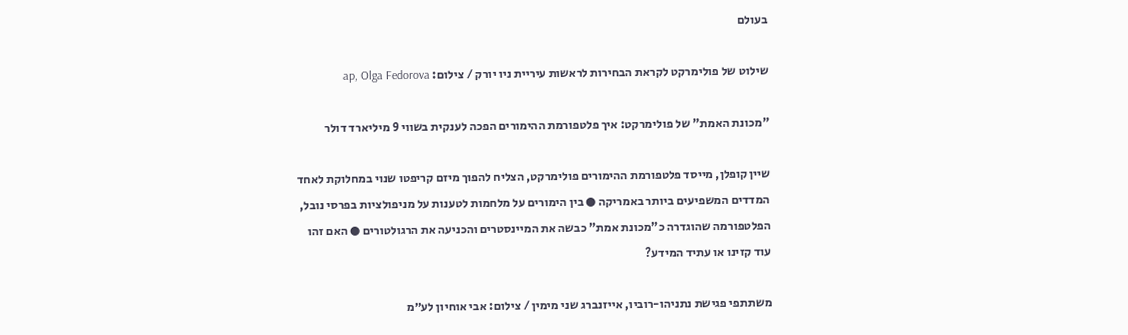בעולם

שילוט של פולימרקט לקראת הבחירות לראשות עיריית ניו יורק / צילום: ap, Olga Fedorova

"מכונת האמת" של פולימרקט: איך פלטפורמת ההימורים הפכה לענקית בשווי 9 מיליארד דולר

שיין קופלן, מייסד פלטפורמת ההימורים פולימרקט, הצליח להפוך מיזם קריפטו שנוי במחלוקת לאחד המדדים המשפיעים ביותר באמריקה ● בין הימורים על מלחמות לטענות על מניפולציות בפרסי נובל, הפלטפורמה שהוגדרה כ"מכונת אמת" כבשה את המיינסטרים והכניעה את הרגולטורים ● האם זהו עוד קזינו או עתיד המידע?

משתתפי פגישת נתניהו-רוביו, אייזנברג שני מימין / צילום: אבי אוחיון לע״מ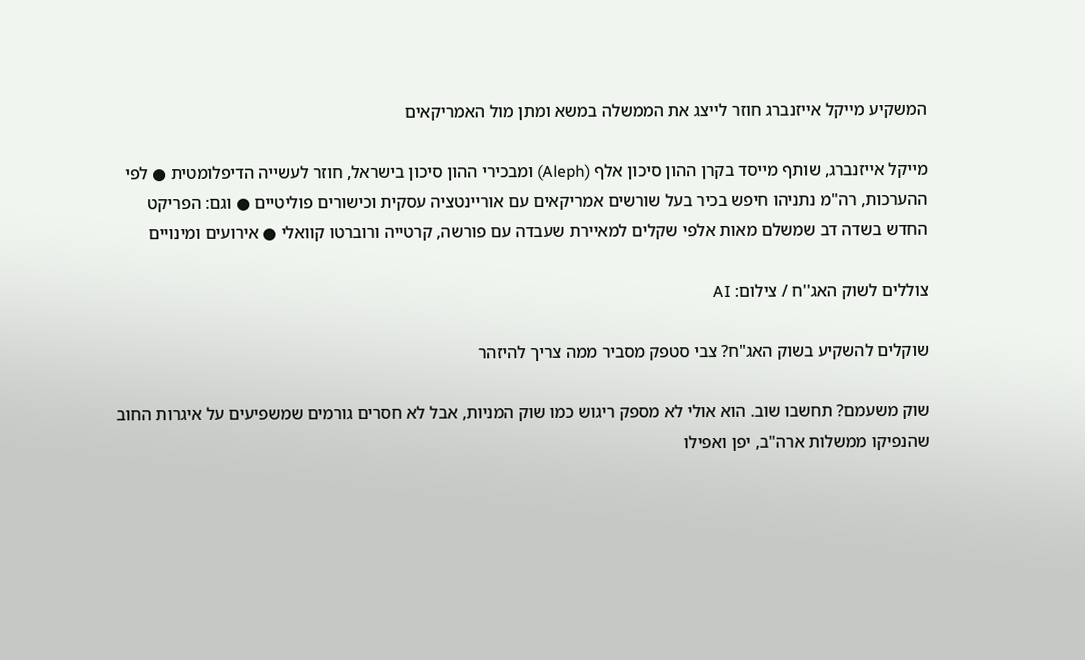המשקיע מייקל אייזנברג חוזר לייצג את הממשלה במשא ומתן מול האמריקאים

מייקל אייזנברג, שותף מייסד בקרן ההון סיכון אלף (Aleph) ומבכירי ההון סיכון בישראל, חוזר לעשייה הדיפלומטית ● לפי ההערכות, רה"מ נתניהו חיפש בכיר בעל שורשים אמריקאים עם אוריינטציה עסקית וכישורים פוליטיים ● וגם: הפריקט החדש בשדה דב שמשלם מאות אלפי שקלים למאיירת שעבדה עם פורשה, קרטייה ורוברטו קוואלי ● אירועים ומינויים

צוללים לשוק האג''ח / צילום: AI

שוקלים להשקיע בשוק האג"ח? צבי סטפק מסביר ממה צריך להיזהר

שוק משעמם? תחשבו שוב. הוא אולי לא מספק ריגוש כמו שוק המניות, אבל לא חסרים גורמים שמשפיעים על איגרות החוב שהנפיקו ממשלות ארה"ב, יפן ואפילו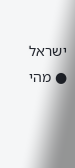ישראל ● מהי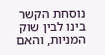נוסחת הקשר בינו לבין שוק המניות, והאם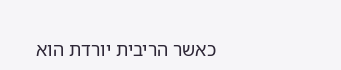כאשר הריבית יורדת הוא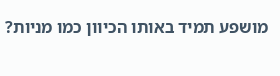מושפע תמיד באותו הכיוון כמו מניות?